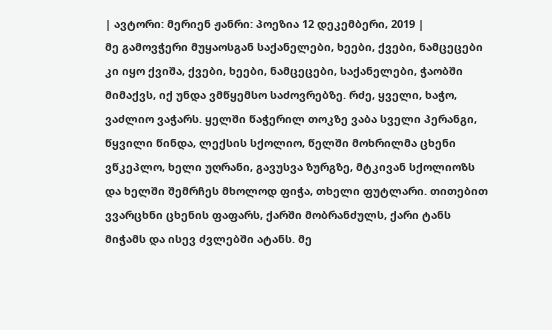| ავტორი: მერიენ ჟანრი: პოეზია 12 დეკემბერი, 2019 |
მე გამოვჭერი მუყაოსგან საქანელები, ხეები, ქვები, ნამცეცები კი იყო ქვიშა, ქვები, ხეები, ნამცეცები, საქანელები, ჭაობში მიმაქვს, იქ უნდა ვმწყემსო საძოვრებზე. რძე, ყველი, ხაჭო, ვაძლიო ვაჭარს. ყელში წაჭერილ თოკზე ვაბა სველი პერანგი, წყვილი წინდა, ლექსის სქოლიო, წელში მოხრილმა ცხენი ვწკეპლო, ხელი უღრანი, გავუსვა ზურგზე, მტკივან სქოლიოზს და ხელში შემრჩეს მხოლოდ ფიჭა, თხელი ფუტლარი. თითებით ვვარცხნი ცხენის ფაფარს, ქარში მობრანძულს, ქარი ტანს მიჭამს და ისევ ძვლებში ატანს. მე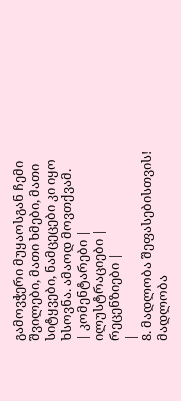გამოვჭერი მუყაოსგან ჩემი შვილები, მათი ხმები, მათი სიტყვები, ნამცეცები კი იყო ხსოვნა. ამაოდ მოვთქვამ.
| კომენტარები |
ილუსტრაციები |
რეცენზიები |
|
8. მადლობა შეფასებისთვის! მადლობა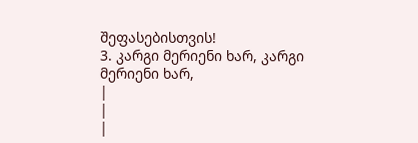შეფასებისთვის!
3. კარგი მერიენი ხარ, კარგი მერიენი ხარ,
|
|
|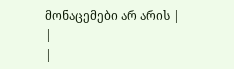მონაცემები არ არის |
|
|